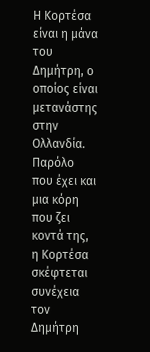Η Κορτέσα είναι η μάνα του Δημήτρη, ο οποίος είναι μετανάστης στην Ολλανδία. Παρόλο που έχει και μια κόρη που ζει κοντά της, η Κορτέσα σκέφτεται συνέχεια τον Δημήτρη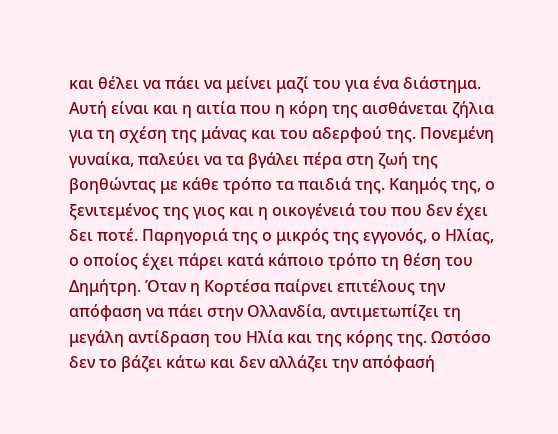και θέλει να πάει να μείνει μαζί του για ένα διάστημα. Αυτή είναι και η αιτία που η κόρη της αισθάνεται ζήλια για τη σχέση της μάνας και του αδερφού της. Πονεμένη γυναίκα, παλεύει να τα βγάλει πέρα στη ζωή της βοηθώντας με κάθε τρόπο τα παιδιά της. Καημός της, ο ξενιτεμένος της γιος και η οικογένειά του που δεν έχει δει ποτέ. Παρηγοριά της ο μικρός της εγγονός, ο Ηλίας, ο οποίος έχει πάρει κατά κάποιο τρόπο τη θέση του Δημήτρη. Όταν η Κορτέσα παίρνει επιτέλους την απόφαση να πάει στην Ολλανδία, αντιμετωπίζει τη μεγάλη αντίδραση του Ηλία και της κόρης της. Ωστόσο δεν το βάζει κάτω και δεν αλλάζει την απόφασή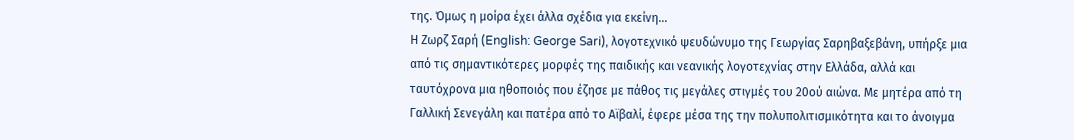της. Όμως η μοίρα έχει άλλα σχέδια για εκείνη...
Η Ζωρζ Σαρή (English: George Sari), λογοτεχνικό ψευδώνυμο της Γεωργίας Σαρηβαξεβάνη, υπήρξε μια από τις σημαντικότερες μορφές της παιδικής και νεανικής λογοτεχνίας στην Ελλάδα, αλλά και ταυτόχρονα μια ηθοποιός που έζησε με πάθος τις μεγάλες στιγμές του 20ού αιώνα. Με μητέρα από τη Γαλλική Σενεγάλη και πατέρα από το Αϊβαλί, έφερε μέσα της την πολυπολιτισμικότητα και το άνοιγμα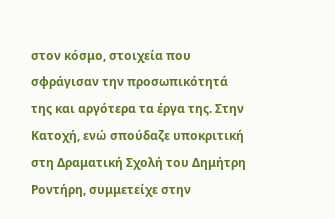στον κόσμο, στοιχεία που σφράγισαν την προσωπικότητά της και αργότερα τα έργα της. Στην Κατοχή, ενώ σπούδαζε υποκριτική στη Δραματική Σχολή του Δημήτρη Ροντήρη, συμμετείχε στην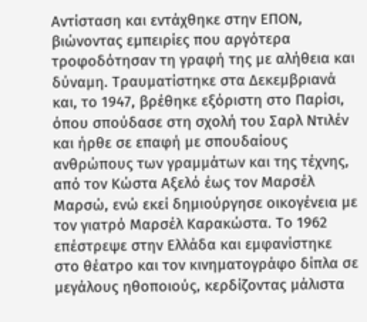Αντίσταση και εντάχθηκε στην ΕΠΟΝ, βιώνοντας εμπειρίες που αργότερα τροφοδότησαν τη γραφή της με αλήθεια και δύναμη. Τραυματίστηκε στα Δεκεμβριανά και, το 1947, βρέθηκε εξόριστη στο Παρίσι, όπου σπούδασε στη σχολή του Σαρλ Ντιλέν και ήρθε σε επαφή με σπουδαίους ανθρώπους των γραμμάτων και της τέχνης, από τον Κώστα Αξελό έως τον Μαρσέλ Μαρσώ, ενώ εκεί δημιούργησε οικογένεια με τον γιατρό Μαρσέλ Καρακώστα. Το 1962 επέστρεψε στην Ελλάδα και εμφανίστηκε στο θέατρο και τον κινηματογράφο δίπλα σε μεγάλους ηθοποιούς, κερδίζοντας μάλιστα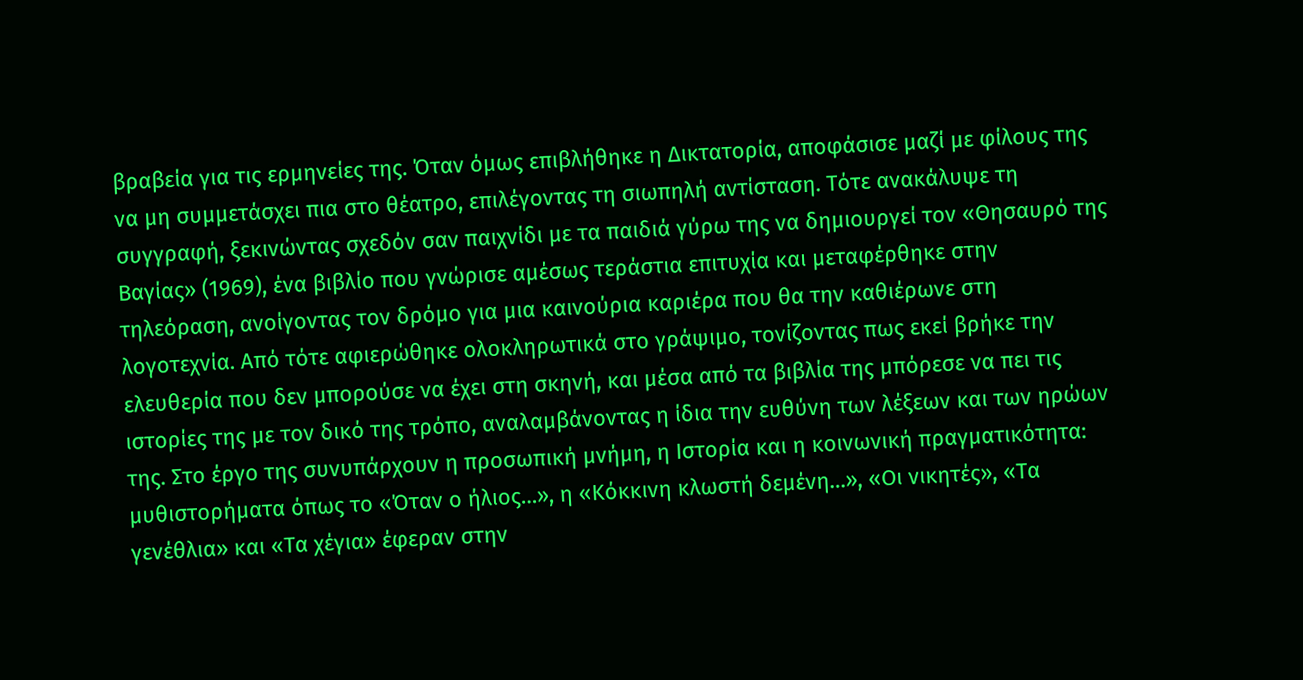βραβεία για τις ερμηνείες της. Όταν όμως επιβλήθηκε η Δικτατορία, αποφάσισε μαζί με φίλους της να μη συμμετάσχει πια στο θέατρο, επιλέγοντας τη σιωπηλή αντίσταση. Τότε ανακάλυψε τη συγγραφή, ξεκινώντας σχεδόν σαν παιχνίδι με τα παιδιά γύρω της να δημιουργεί τον «Θησαυρό της Βαγίας» (1969), ένα βιβλίο που γνώρισε αμέσως τεράστια επιτυχία και μεταφέρθηκε στην τηλεόραση, ανοίγοντας τον δρόμο για μια καινούρια καριέρα που θα την καθιέρωνε στη λογοτεχνία. Από τότε αφιερώθηκε ολοκληρωτικά στο γράψιμο, τονίζοντας πως εκεί βρήκε την ελευθερία που δεν μπορούσε να έχει στη σκηνή, και μέσα από τα βιβλία της μπόρεσε να πει τις ιστορίες της με τον δικό της τρόπο, αναλαμβάνοντας η ίδια την ευθύνη των λέξεων και των ηρώων της. Στο έργο της συνυπάρχουν η προσωπική μνήμη, η Ιστορία και η κοινωνική πραγματικότητα: μυθιστορήματα όπως το «Όταν ο ήλιος…», η «Κόκκινη κλωστή δεμένη…», «Οι νικητές», «Τα γενέθλια» και «Τα χέγια» έφεραν στην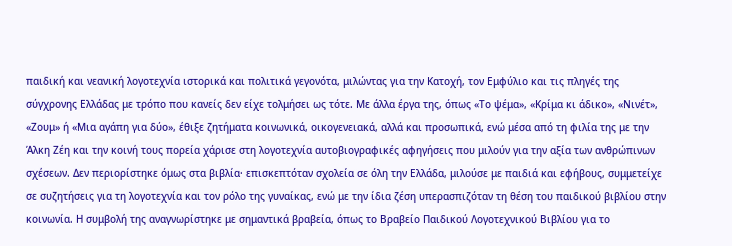παιδική και νεανική λογοτεχνία ιστορικά και πολιτικά γεγονότα, μιλώντας για την Κατοχή, τον Εμφύλιο και τις πληγές της σύγχρονης Ελλάδας με τρόπο που κανείς δεν είχε τολμήσει ως τότε. Με άλλα έργα της, όπως «Το ψέμα», «Κρίμα κι άδικο», «Νινέτ», «Ζουμ» ή «Μια αγάπη για δύο», έθιξε ζητήματα κοινωνικά, οικογενειακά, αλλά και προσωπικά, ενώ μέσα από τη φιλία της με την Άλκη Ζέη και την κοινή τους πορεία χάρισε στη λογοτεχνία αυτοβιογραφικές αφηγήσεις που μιλούν για την αξία των ανθρώπινων σχέσεων. Δεν περιορίστηκε όμως στα βιβλία· επισκεπτόταν σχολεία σε όλη την Ελλάδα, μιλούσε με παιδιά και εφήβους, συμμετείχε σε συζητήσεις για τη λογοτεχνία και τον ρόλο της γυναίκας, ενώ με την ίδια ζέση υπερασπιζόταν τη θέση του παιδικού βιβλίου στην κοινωνία. Η συμβολή της αναγνωρίστηκε με σημαντικά βραβεία, όπως το Βραβείο Παιδικού Λογοτεχνικού Βιβλίου για το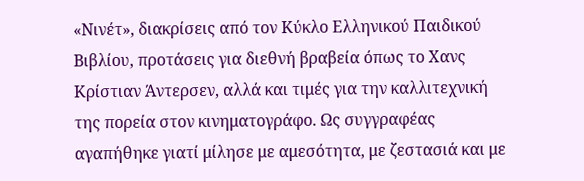«Νινέτ», διακρίσεις από τον Κύκλο Ελληνικού Παιδικού Βιβλίου, προτάσεις για διεθνή βραβεία όπως το Χανς Κρίστιαν Άντερσεν, αλλά και τιμές για την καλλιτεχνική της πορεία στον κινηματογράφο. Ως συγγραφέας αγαπήθηκε γιατί μίλησε με αμεσότητα, με ζεστασιά και με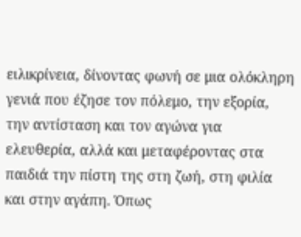ειλικρίνεια, δίνοντας φωνή σε μια ολόκληρη γενιά που έζησε τον πόλεμο, την εξορία, την αντίσταση και τον αγώνα για ελευθερία, αλλά και μεταφέροντας στα παιδιά την πίστη της στη ζωή, στη φιλία και στην αγάπη. Όπως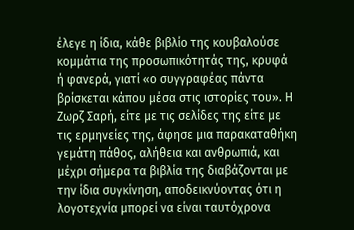έλεγε η ίδια, κάθε βιβλίο της κουβαλούσε κομμάτια της προσωπικότητάς της, κρυφά ή φανερά, γιατί «ο συγγραφέας πάντα βρίσκεται κάπου μέσα στις ιστορίες του». Η Ζωρζ Σαρή, είτε με τις σελίδες της είτε με τις ερμηνείες της, άφησε μια παρακαταθήκη γεμάτη πάθος, αλήθεια και ανθρωπιά, και μέχρι σήμερα τα βιβλία της διαβάζονται με την ίδια συγκίνηση, αποδεικνύοντας ότι η λογοτεχνία μπορεί να είναι ταυτόχρονα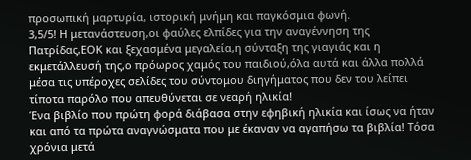προσωπική μαρτυρία, ιστορική μνήμη και παγκόσμια φωνή.
3,5/5! Η μετανάστευση,οι φαύλες ελπίδες για την αναγέννηση της Πατρίδας,ΕΟΚ και ξεχασμένα μεγαλεία,η σύνταξη της γιαγιάς και η εκμετάλλευσή της,ο πρόωρος χαμός του παιδιού,όλα αυτά και άλλα πολλά μέσα τις υπέροχες σελίδες του σύντομου διηγήματος που δεν του λείπει τίποτα παρόλο που απευθύνεται σε νεαρή ηλικία!
Ένα βιβλίο που πρώτη φορά διάβασα στην εφηβική ηλικία και ίσως να ήταν και από τα πρώτα αναγνώσματα που με έκαναν να αγαπήσω τα βιβλία! Τόσα χρόνια μετά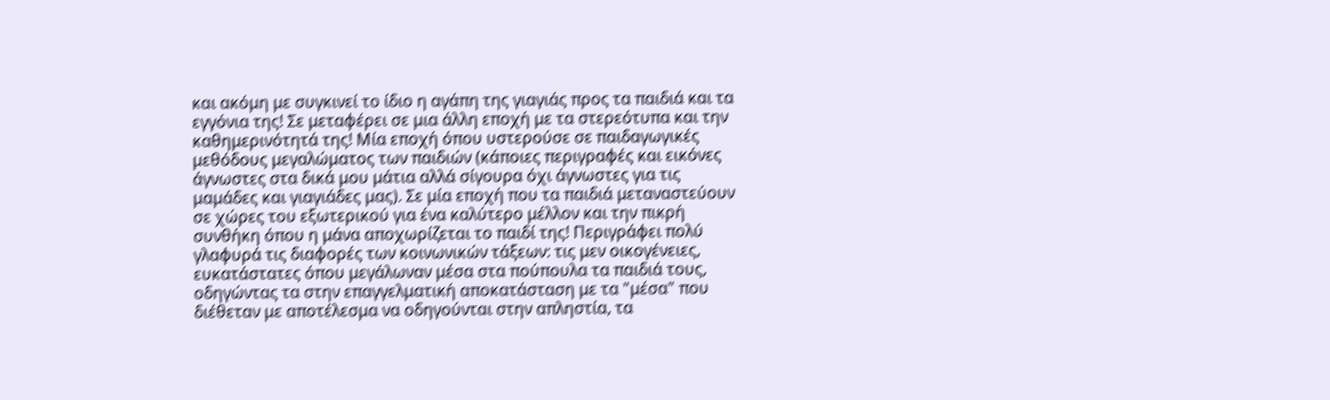και ακόμη με συγκινεί το ίδιο η αγάπη της γιαγιάς προς τα παιδιά και τα εγγόνια της! Σε μεταφέρει σε μια άλλη εποχή με τα στερεότυπα και την καθημερινότητά της! Μία εποχή όπου υστερούσε σε παιδαγωγικές μεθόδους μεγαλώματος των παιδιών (κάποιες περιγραφές και εικόνες άγνωστες στα δικά μου μάτια αλλά σίγουρα όχι άγνωστες για τις μαμάδες και γιαγιάδες μας). Σε μία εποχή που τα παιδιά μεταναστεύουν σε χώρες του εξωτερικού για ένα καλύτερο μέλλον και την πικρή συνθήκη όπου η μάνα αποχωρίζεται το παιδί της! Περιγράφει πολύ γλαφυρά τις διαφορές των κοινωνικών τάξεων: τις μεν οικογένειες, ευκατάστατες όπου μεγάλωναν μέσα στα πούπουλα τα παιδιά τους, οδηγώντας τα στην επαγγελματική αποκατάσταση με τα "μέσα" που διέθεταν με αποτέλεσμα να οδηγούνται στην απληστία, τα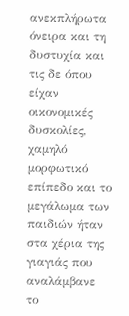ανεκπλήρωτα όνειρα και τη δυστυχία και τις δε όπου είχαν οικονομικές δυσκολίες, χαμηλό μορφωτικό επίπεδο και το μεγάλωμα των παιδιών ήταν στα χέρια της γιαγιάς που αναλάμβανε το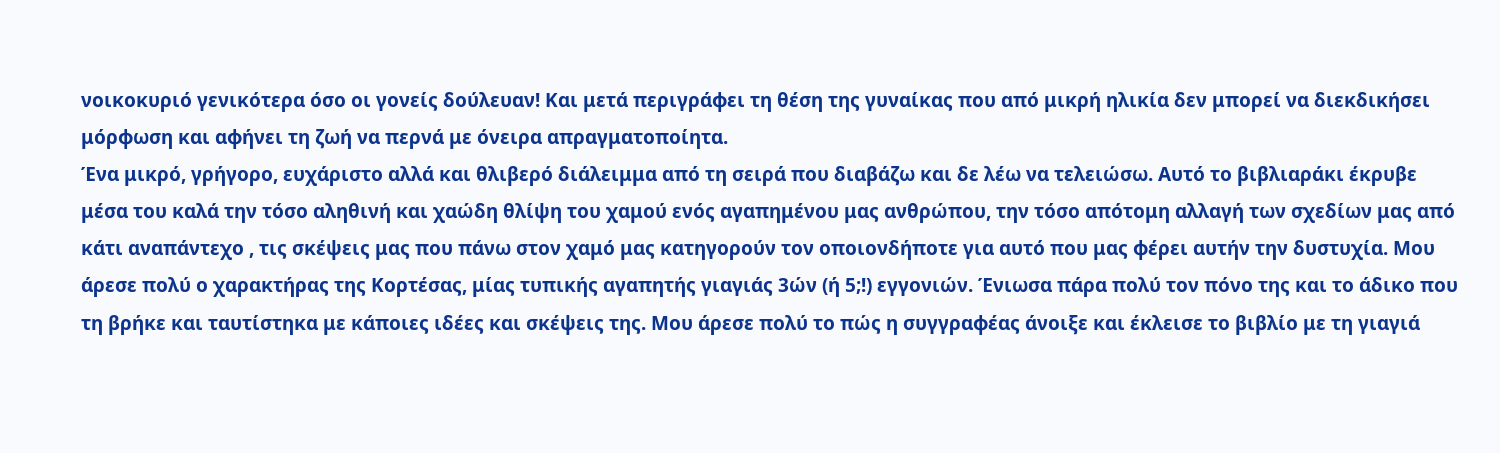νοικοκυριό γενικότερα όσο οι γονείς δούλευαν! Και μετά περιγράφει τη θέση της γυναίκας που από μικρή ηλικία δεν μπορεί να διεκδικήσει μόρφωση και αφήνει τη ζωή να περνά με όνειρα απραγματοποίητα.
Ένα μικρό, γρήγορο, ευχάριστο αλλά και θλιβερό διάλειμμα από τη σειρά που διαβάζω και δε λέω να τελειώσω. Αυτό το βιβλιαράκι έκρυβε μέσα του καλά την τόσο αληθινή και χαώδη θλίψη του χαμού ενός αγαπημένου μας ανθρώπου, την τόσο απότομη αλλαγή των σχεδίων μας από κάτι αναπάντεχο , τις σκέψεις μας που πάνω στον χαμό μας κατηγορούν τον οποιονδήποτε για αυτό που μας φέρει αυτήν την δυστυχία. Μου άρεσε πολύ ο χαρακτήρας της Κορτέσας, μίας τυπικής αγαπητής γιαγιάς 3ών (ή 5;!) εγγονιών. Ένιωσα πάρα πολύ τον πόνο της και το άδικο που τη βρήκε και ταυτίστηκα με κάποιες ιδέες και σκέψεις της. Μου άρεσε πολύ το πώς η συγγραφέας άνοιξε και έκλεισε το βιβλίο με τη γιαγιά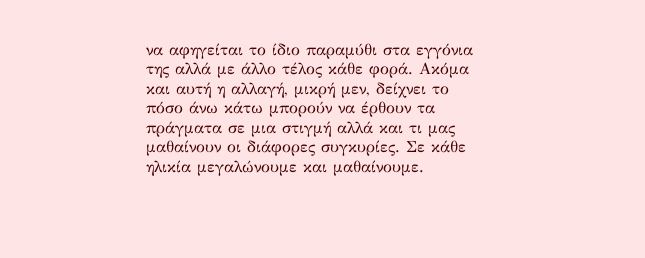να αφηγείται το ίδιο παραμύθι στα εγγόνια της αλλά με άλλο τέλος κάθε φορά. Ακόμα και αυτή η αλλαγή, μικρή μεν, δείχνει το πόσο άνω κάτω μπορούν να έρθουν τα πράγματα σε μια στιγμή αλλά και τι μας μαθαίνουν οι διάφορες συγκυρίες. Σε κάθε ηλικία μεγαλώνουμε και μαθαίνουμε.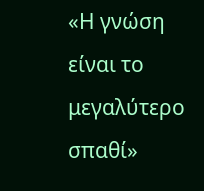«Η γνώση είναι το μεγαλύτερο σπαθί»